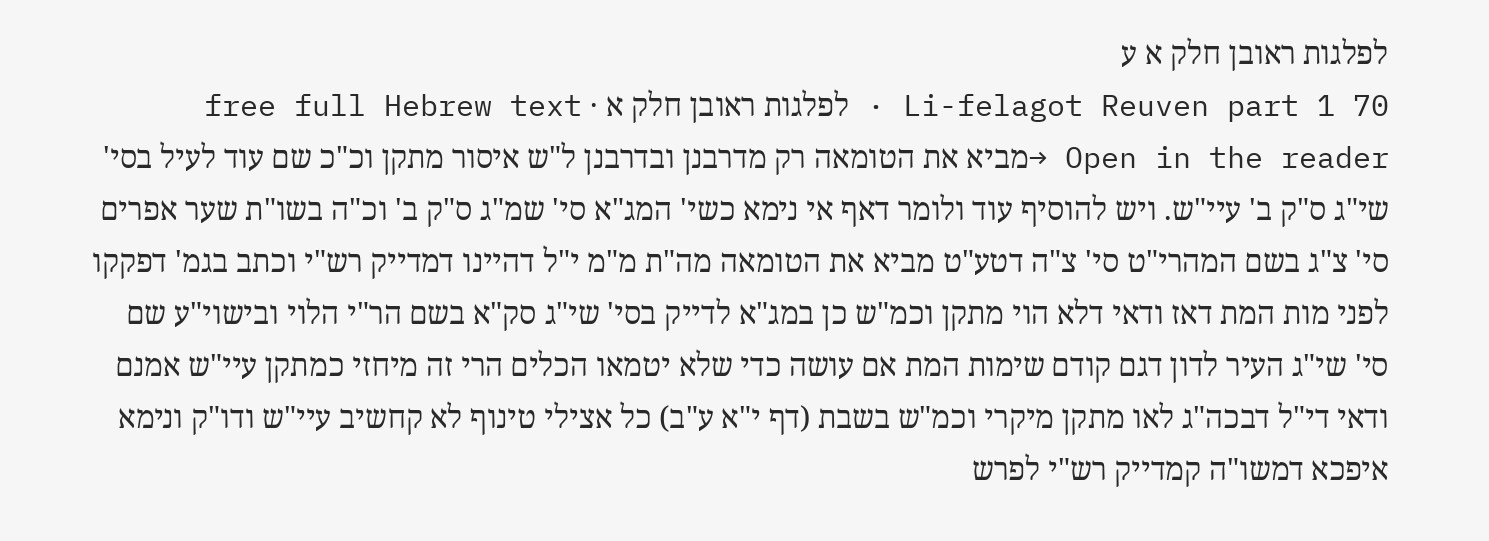לפלגות ראובן חלק א ע
Li-felagot Reuven part 1 70 · לפלגות ראובן חלק א · free full Hebrew text
Open in the reader →מביא את הטומאה רק מדרבנן ובדרבנן ל"ש איסור מתקן וכ"כ שם עוד לעיל בסי' שי"ג ס"ק ב' עיי"ש. ויש להוסיף עוד ולומר דאף אי נימא כשי' המג"א סי' שמ"ג ס"ק ב' וכ"ה בשו"ת שער אפרים סי' צ"ג בשם המהרי"ט סי' צ"ה דטע"ט מביא את הטומאה מה"ת מ"מ י"ל דהיינו דמדייק רש"י וכתב בגמ' דפקקו לפני מות המת דאז ודאי דלא הוי מתקן וכמ"ש כן במג"א לדייק בסי' שי"ג סק"א בשם הר"י הלוי ובישוי"ע שם סי' שי"ג העיר לדון דגם קודם שימות המת אם עושה כדי שלא יטמאו הכלים הרי זה מיחזי כמתקן עיי"ש אמנם ודאי די"ל דבכה"ג לאו מתקן מיקרי וכמ"ש בשבת (דף י"א ע"ב) כל אצילי טינוף לא קחשיב עיי"ש ודו"ק ונימא איפכא דמשו"ה קמדייק רש"י לפרש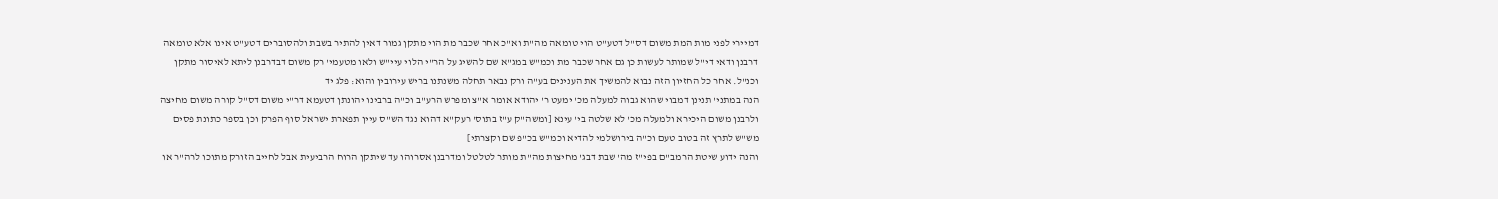דמיירי לפני מות המת משום דס"ל דטע"ט הוי טומאה מה"ת וא"כ אחר שכבר מת הוי מתקן גמור דאין להתיר בשבת ולהסוברים דטע"ט אינו אלא טומאה דרבנן ודאי די"ל שמותר לעשות כן גם אחר שכבר מת וכמ"ש במג"א שם להשיג על הר"י הלוי עיי"ש ולאו מטעמי' רק משום דבדרבנן ליתא לאיסור מתקן וכנ"ל. אחר כל החזיון הזה נבוא להמשיך את הענינים בע"ה ורק נבאר תחלה משנתנו בריש עירובין והוא: פלג יד
הנה במתני' תנינן דמבוי שהוא גבוה למעלה מכ' ימעט ר' יהודא אומר א"צ ומפרש הרע"ב וכ"ה ברבינו יהונתן דטעמא דר"י משום דס"ל קורה משום מחיצה ולרבנן משום היכירא ולמעלה מכ' לא שלטה בי' עינא [ומשה"ק ע"ז בתוס' רעק"א דהוא נגד הש"ס עיין תפארת ישראל סוף הפרק וכן בספר כתונת פסים מש"ש לתרץ זה בטוב טעם וכ"ה בירושלמי להדיא וכמ"ש בכ"פ שם וקצרתי]
והנה ידוע שיטת הרמב"ם בפי"ז מה' שבת דבג' מחיצות מה"ת מותר לטלטל ומדרבנן אסרוהו עד שיתקן הרוח הרביעית אבל לחייב הזורק מתוכו לרה"ר או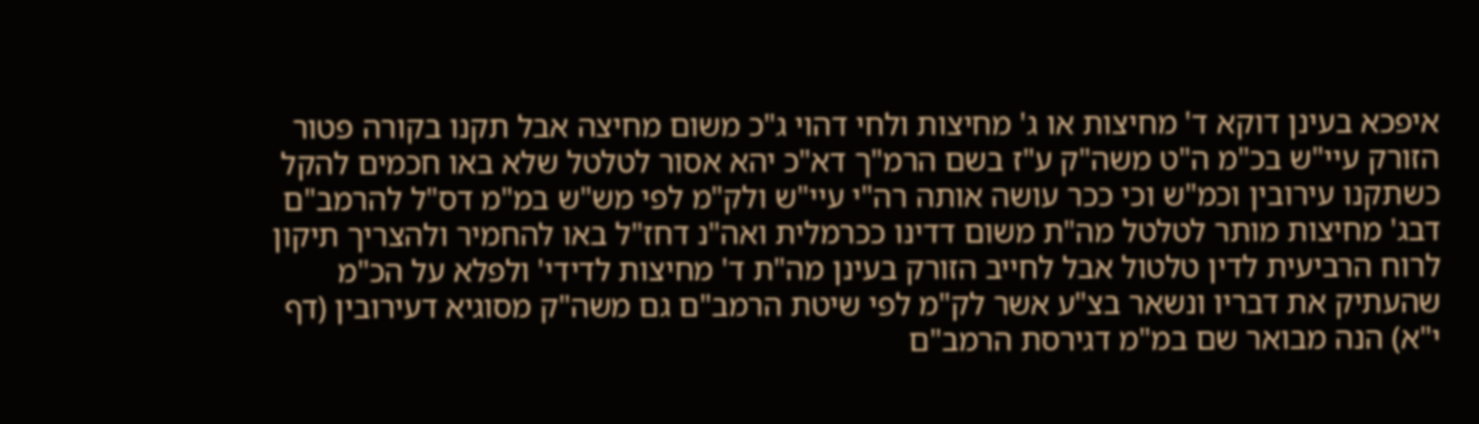איפכא בעינן דוקא ד' מחיצות או ג' מחיצות ולחי דהוי ג"כ משום מחיצה אבל תקנו בקורה פטור הזורק עיי"ש בכ"מ ה"ט משה"ק ע"ז בשם הרמ"ך דא"כ יהא אסור לטלטל שלא באו חכמים להקל כשתקנו עירובין וכמ"ש וכי ככר עושה אותה רה"י עיי"ש ולק"מ לפי מש"ש במ"מ דס"ל להרמב"ם דבג' מחיצות מותר לטלטל מה"ת משום דדינו ככרמלית ואה"נ דחז"ל באו להחמיר ולהצריך תיקון לרוח הרביעית לדין טלטול אבל לחייב הזורק בעינן מה"ת ד' מחיצות לדידי' ולפלא על הכ"מ שהעתיק את דבריו ונשאר בצ"ע אשר לק"מ לפי שיטת הרמב"ם גם משה"ק מסוגיא דעירובין (דף י"א) הנה מבואר שם במ"מ דגירסת הרמב"ם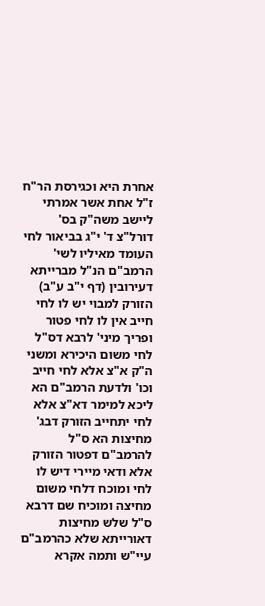אחרת היא וכגירסת הר"ח ז"ל אחת אשר אמרתי ליישב משה"ק בס' דורל"צ ד' י"ג בביאור לחי העומד מאיליו לשי' הרמב"ם הנ"ל מברייתא דעירובין (דף י"ב ע"ב) הזורק למבוי יש לו לחי חייב אין לו לחי פטור ופריך מיני' לרבא דס"ל לחי משום היכירא ומשני ה"ק א"צ אלא לחי חייב וכו' ולדעת הרמב"ם הא ליכא למימר דא"צ אלא לחי יתחייב הזורק דבג' מחיצות הא ס"ל להרמב"ם דפטור הזורק אלא ודאי מיירי דיש לו לחי ומוכח דלחי משום מחיצה ומוכיח שם דרבא ס"ל שלש מחיצות דאורייתא שלא כהרמב"ם עיי"ש ותמה אקרא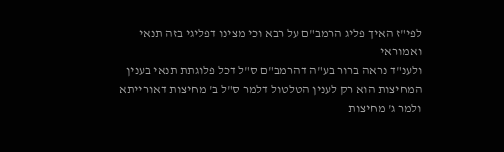לפי"ז האיך פליג הרמב"ם על רבא וכי מצינו דפליגי בזה תנאי ואמוראי
ולענ"ד נראה ברור בע"ה דהרמב"ם ס"ל דכל פלוגתת תנאי בענין המחיצות הוא רק לענין הטלטול דלמר ס"ל ב' מחיצות דאורייתא ולמר ג' מחיצות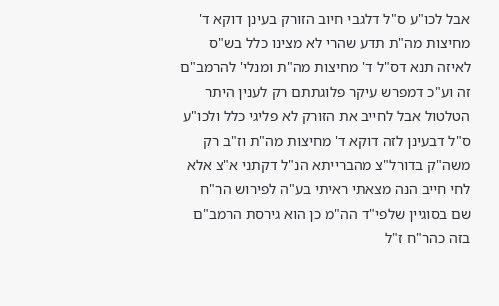אבל לכו"ע ס"ל דלגבי חיוב הזורק בעינן דוקא ד' מחיצות מה"ת תדע שהרי לא מצינו כלל בש"ס לאיזה תנא דס"ל ד' מחיצות מה"ת ומנלי' להרמב"ם זה וע"כ דמפרש עיקר פלוגתתם רק לענין היתר הטלטול אבל לחייב את הזורק לא פליגי כלל ולכו"ע ס"ל דבעינן לזה דוקא ד' מחיצות מה"ת וז"ב רק משה"ק בדורל"צ מהברייתא הנ"ל דקתני א"צ אלא לחי חייב הנה מצאתי ראיתי בע"ה לפירוש הר"ח שם בסוגיין שלפי"ד הה"מ כן הוא גירסת הרמב"ם בזה כהר"ח ז"ל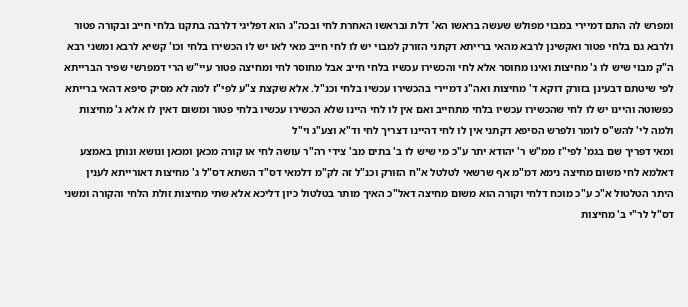ומפרש לה התם דמיירי במבוי מפולש שעשה בראשו הא' דלת ובראשו האחרת לחי ובכה"ג הוא דפליגי דלרבה בתקנו בלחי חייב ובקורה פטור ולרבא גם בלחי פטור ואקשינן לרבא מהאי ברייתא דקתני הזורק למבוי יש לו לחי חייב מאי לאו יש לו הכשירו בלחי וכו' קשיא לרבא ומשני רבא ה"ק מבוי שיש לו ג' מחיצות ואינו מחוסר אלא לחי והכשירו עכשיו בלחי חייב אבל מחוסר לחי ומחיצה פטור עיי"ש הרי דמפרשי שפיר הברייתא לפי שיטתם דבעינן בזורק דוקא ד' מחיצות ואה"נ דמיירי בהכשירו עכשיו בלחי וכנ"ל. אלא שקצת צ"ע לפי"ז למה לא מסיק סיפא דהאי ברייתא כפשוטה והיינו יש לו לחי שהכשירו עכשיו בלחי מתחייב ואם אין לו לחי היינו שלא הכשירו עכשיו בלחי פטור ומשום דאין לו אלא ג' מחיצות ולמה לי' להש"ס לומר ולפרש הסיפא דקתני אין לו לחי דהיינו דצריך לחי וד"א וצע"ג וי"ל
ומאי דפריך שם בגמ' לפי"ז ממ"ש ר' יהודא יתר ע"כ מי שיש לו ב' בתים מב' צידי רה"ר עושה לחי או קורה מכאן ומכאן ונושא ונותן באמצע דאלמא לחי משום מחיצה נימא דמ"מ אף שרשאי לטלטל א"ח הזורק וכנ"ל זה לק"מ דלמאי דס"ד השתא דס"ל ג' מחיצות דאורייתא לענין היתר הטלטול א"כ ע"כ מוכח דלחי וקורה הוא משום מחיצה דאל"כ האיך מותר בטלטול כיון דליכא אלא שתי מחיצות זולת הלחי והקורה ומשני דס"ל לר"י ב' מחיצות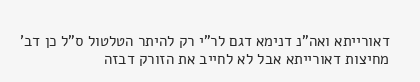דאורייתא ואה"נ דנימא דגם לר"י רק להיתר הטלטול ס"ל כן דב' מחיצות דאורייתא אבל לא לחייב את הזורק דבזה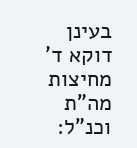בעינן דוקא ד' מחיצות מה"ת וכנ"ל: